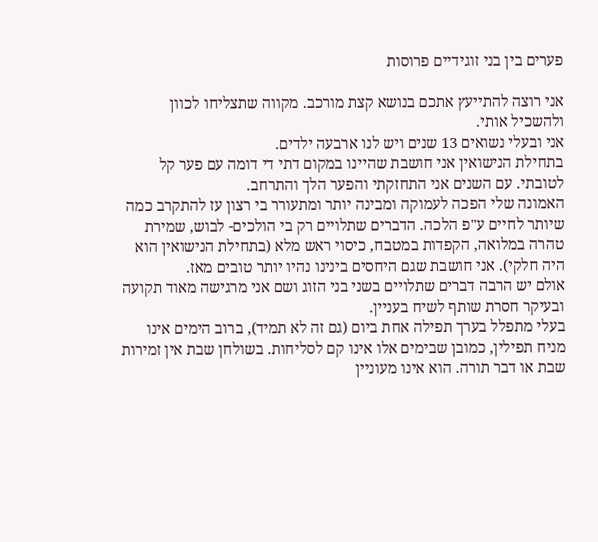פערים בין בני זוגידיים פרוסות

אני רוצה להתייעץ אתכם בנושא קצת מורכב. מקווה שתצליחו לכוון ולהשכיל אותי.
אני ובעלי נשואים 13 שנים ויש לנו ארבעה ילדים.
בתחילת הנישואין אני חושבת שהיינו במקום דתי די דומה עם פער קל לטובתי. עם השנים אני התחזקתי והפער הלך והתרחב.
האמונה שלי הפכה לעמוקה ומבינה יותר ומתעורר בי רצון עז להתקרב כמה שיותר לחיים ע"פ הלכה. הדברים שתלויים רק בי הולכים- לבוש, שמירת טהרה במלואה, הקפדות במטבח, כיסוי ראש מלא (בתחילת הנישואין הוא היה חלקי). אני חושבת שגם היחסים בינינו נהיו יותר טובים מאז.
אולם יש הרבה דברים שתלויים בשני בני הזוג ושם אני מרגישה מאוד תקועה ובעיקר חסרת שותף לשיח בעניין.
בעלי מתפלל בערך תפילה אחת ביום (גם זה לא תמיד), ברוב הימים אינו מניח תפילין, כמובן שבימים אלו אינו קם לסליחות. בשולחן שבת אין זמירות שבת או דבר תורה. הוא אינו מעוניין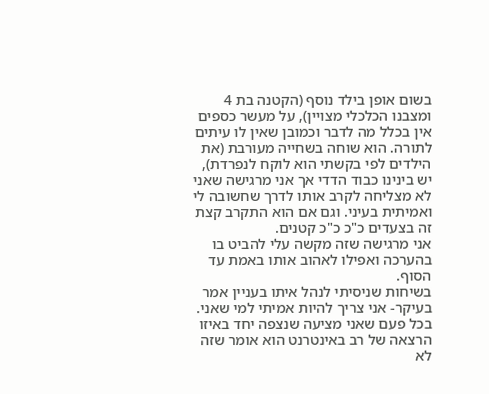בשום אופן בילד נוסף (הקטנה בת 4 ומצבנו הכלכלי מצויין), על מעשר כספים אין בכלל מה לדבר וכמובן שאין לו עיתים לתורה. הוא שוחה בשחייה מעורבת (את הילדים לפי בקשתי הוא לוקח לנפרדת),
יש בינינו כבוד הדדי אך אני מרגישה שאני לא מצליחה לקרב אותו לדרך שחשובה לי ואמיתית בעיני. וגם אם הוא התקרב קצת זה בצעדים כ"כ כ"כ קטנים.
אני מרגישה שזה מקשה עלי להביט בו בהערכה ואפילו לאהוב אותו באמת עד הסוף.
בשיחות שניסיתי לנהל איתו בעניין אמר בעיקר- אני צריך להיות אמיתי למי שאני. בכל פעם שאני מציעה שנצפה יחד באיזו הרצאה של רב באינטרנט הוא אומר שזה לא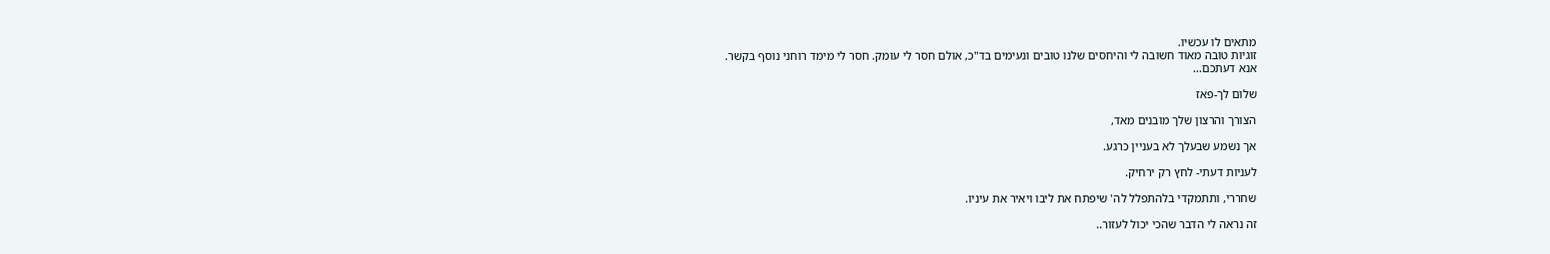מתאים לו עכשיו.
זוגיות טובה מאוד חשובה לי והיחסים שלנו טובים ונעימים בד"כ, אולם חסר לי עומק. חסר לי מימד רוחני נוסף בקשר.
אנא דעתכם...

שלום לך-פאז

הצורך והרצון שלך מובנים מאד,

אך נשמע שבעלך לא בעניין כרגע.

לעניות דעתי- לחץ רק ירחיק.

שחררי, ותתמקדי בלהתפלל לה' שיפתח את ליבו ויאיר את עיניו.

זה נראה לי הדבר שהכי יכול לעזור..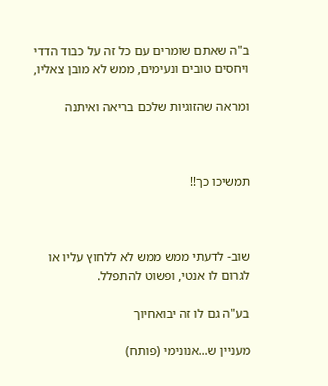ב"ה שאתם שומרים עם כל זה על כבוד הדדי ויחסים טובים ונעימים, ממש לא מובן צאליו,

ומראה שהזוגיות שלכם בריאה ואיתנה



תמשיכו כך!!



שוב- לדעתי ממש ממש לא ללחוץ עליו או לגרום לו אנטי, ופשוט להתפלל.

בע"ה גם לו זה יבואחיוך

מעניין ש...אנונימי (פותח)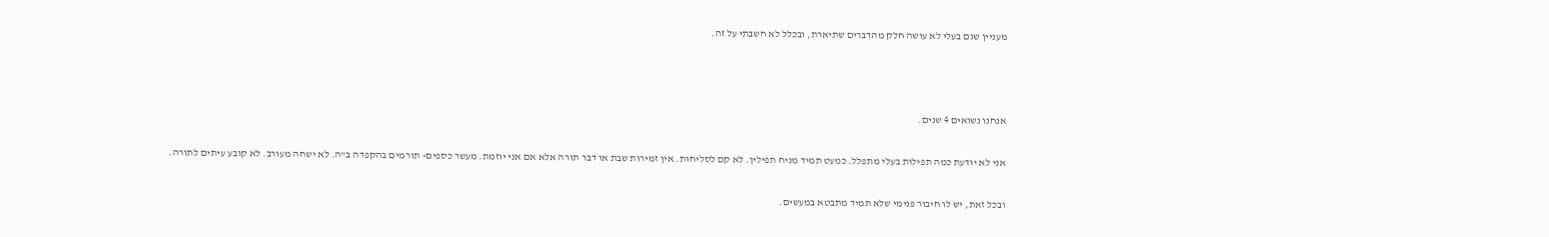מעניין שגם בעלי לא עושה חלק מהדברים שתיארת, ובכלל לא חשבתי על זה.



אנחנו נשואים 4 שנים.

אני לא יודעת כמה תפילות בעלי מתפלל. כמעט תמיד מניח תפילין. לא קם לסליחות. אין זמירות שבת או דבר תורה אלא אם אני יוזמת. מעשר כספים- תורמים בהקפדה ב"ה. לא ישחה מעורב. לא קובע עיתים לתורה.

ובכל זאת, יש לו חיבור פנימי שלא תמיד מתבטא במעשים.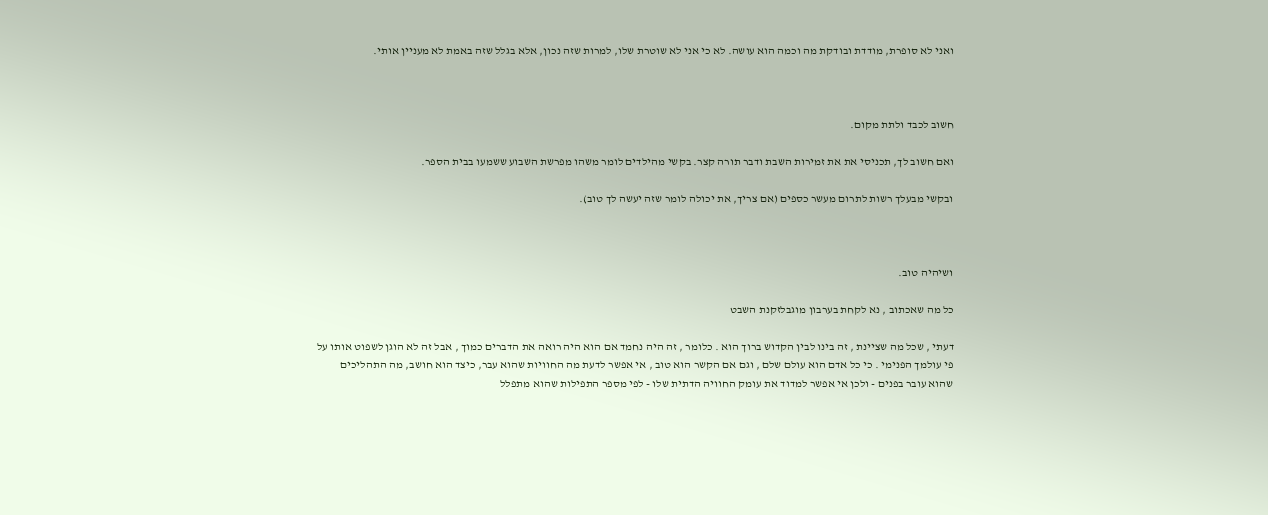ואני לא סופרת, מודדת ובודקת מה וכמה הוא עושה. לא כי אני לא שוטרת שלו, למרות שזה נכון, אלא בגלל שזה באמת לא מעניין אותי.



חשוב לכבד ולתת מקום.

ואם חשוב לך, תכניסי את את זמירות השבת ודבר תורה קצר. בקשי מהילדים לומר משהו מפרשת השבוע ששמעו בבית הספר.

ובקשי מבעלך רשות לתרום מעשר כספים (אם צריך, את יכולה לומר שזה יעשה לך טוב).



ושיהיה טוב.

כל מה שאכתוב , נא לקחת בערבון מוגבלזקנת השבט

דעתי , שכל מה שציינת , זה בינו לבין הקדוש ברוך הוא . כלומר , זה היה נחמד אם הוא היה רואה את הדברים כמוך , אבל זה לא הוגן לשפוט אותו על פי עולמך הפנימי . כי כל אדם הוא עולם שלם , וגם אם הקשר הוא טוב , אי אפשר לדעת מה החוויות שהוא עבר, כיצד הוא חושב, מה התהליכים שהוא עובר בפנים - ולכן אי אפשר למדוד את עומק החוויה הדתית שלו - לפי מספר התפילות שהוא מתפלל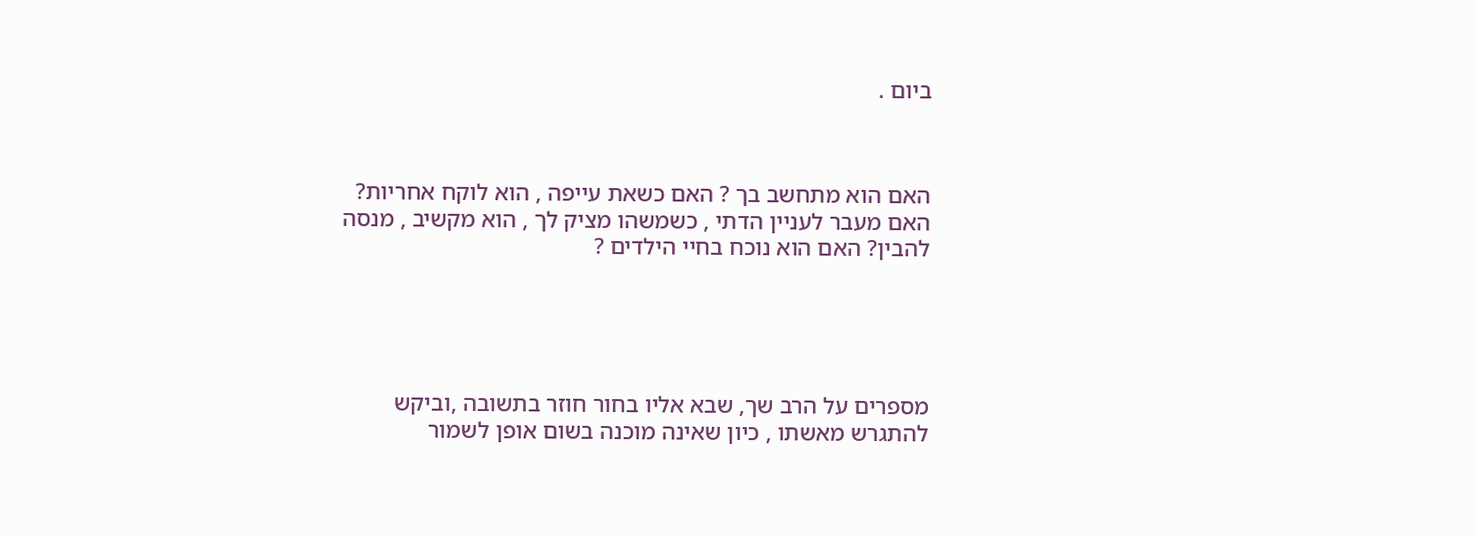ביום .



האם הוא מתחשב בך ? האם כשאת עייפה , הוא לוקח אחריות? האם מעבר לעניין הדתי , כשמשהו מציק לך , הוא מקשיב , מנסה להבין? האם הוא נוכח בחיי הילדים ?





מספרים על הרב שך, שבא אליו בחור חוזר בתשובה ,וביקש להתגרש מאשתו , כיון שאינה מוכנה בשום אופן לשמור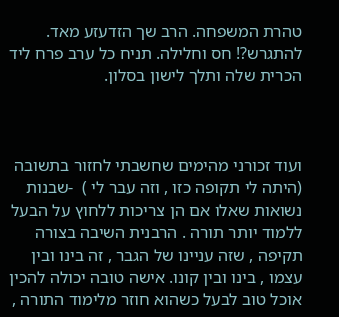טהרת המשפחה. הרב שך הזדעזע מאד. להתגרש?! חס וחלילה. תניח כל ערב פרח ליד הכרית שלה ותלך לישון בסלון.



ועוד זכורני מהימים שחשבתי לחזור בתשובה (היתה לי תקופה כזו , וזה עבר לי )  -שבנות נשואות שאלו אם הן צריכות ללחוץ על הבעל ללמוד יותר תורה . הרבנית השיבה בצורה תקיפה , שזה עניינו של הגבר , זה בינו ובין עצמו , בינו ובין קונו. אישה טובה יכולה להכין אוכל טוב לבעל כשהוא חוזר מלימוד התורה ,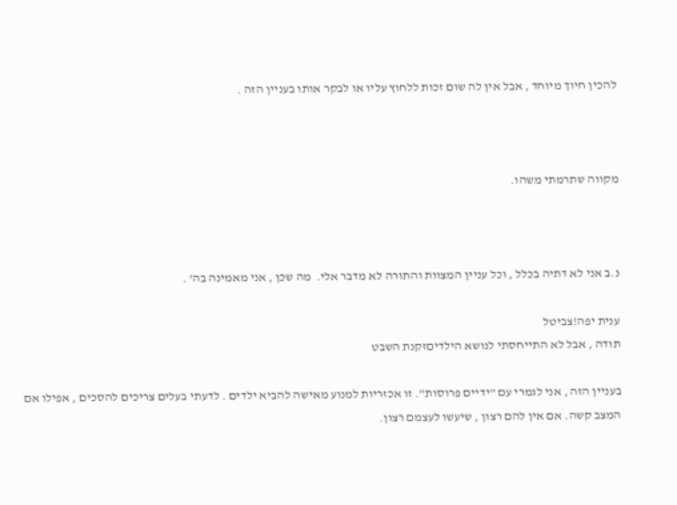להכין חיוך מיוחד , אבל אין לה שום זכות ללחוץ עליו או לבקר אותו בעניין הזה .



מקווה שתרמתי משהו.



נ.ב אני לא דתיה בכלל , וכל עניין המצוות והתורה לא מדבר אלי.  מה שכן , אני מאמינה בה' .

ענית יפה!צביטל
תודה , אבל לא התייחסתי לנושא הילדיםזקנת השבט

בעניין הזה , אני לגמרי עם "ידיים פרוסות". זו אכזריות למנוע מאישה להביא ילדים . לדעתי בעלים צריכים להסכים , אפילו אם המצב קשה. אם אין להם רצון , שיעשו לעצמם רצון.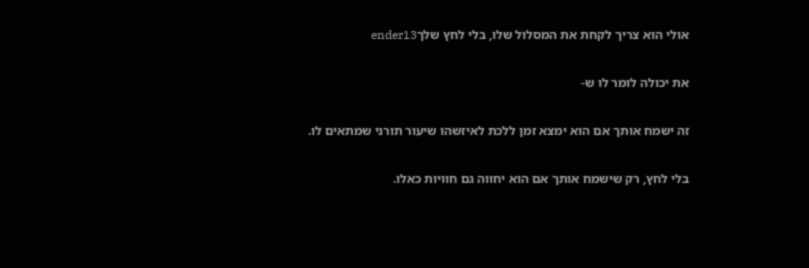אולי הוא צריך לקחת את המסלול שלו, בלי לחץ שלךender13

את יכולה לומר לו ש-

זה ישמח אותך אם הוא ימצא זמן ללכת לאיזשהו שיעור תורני שמתאים לו.

בלי לחץ, רק שישמח אותך אם הוא יחווה גם חוויות כאלו.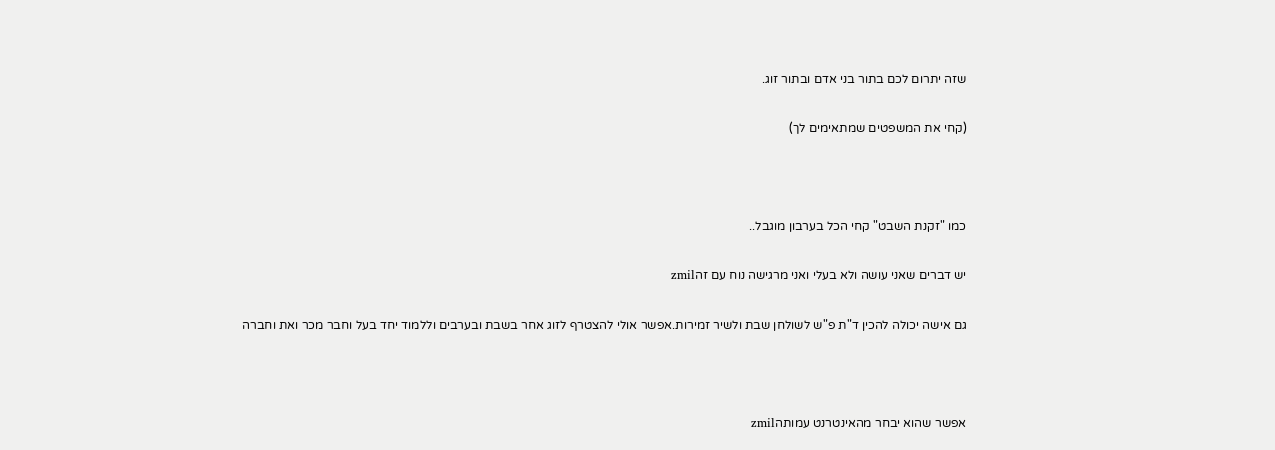שזה יתרום לכם בתור בני אדם ובתור זוג.

(קחי את המשפטים שמתאימים לך)



כמו "זקנת השבט" קחי הכל בערבון מוגבל..

יש דברים שאני עושה ולא בעלי ואני מרגישה נוח עם זהzmil

גם אישה יכולה להכין ד"ת פ"ש לשולחן שבת ולשיר זמירות.אפשר אולי להצטרף לזוג אחר בשבת ובערבים וללמוד יחד בעל וחבר מכר ואת וחברה



אפשר שהוא יבחר מהאינטרנט עמותהzmil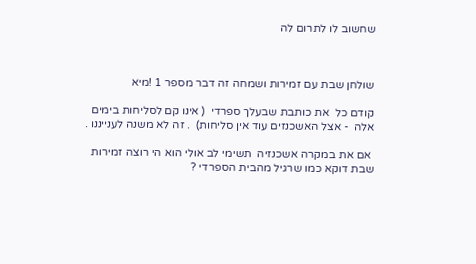שחשוב לו לתרום לה



שולחן שבת עם זמירות ושמחה זה דבר מספר 1 !מיא

קודם כל  את כותבת שבעלך ספרדי  ( אינו קם לסליחות בימים אלה  - אצל האשכנזים עוד אין סליחות)  . זה לא משנה לענייננו .

 אם את במקרה אשכנזיה  תשימי לב אולי הוא הי רוצה זמירות שבת דוקא כמו שרגיל מהבית הספרדי ?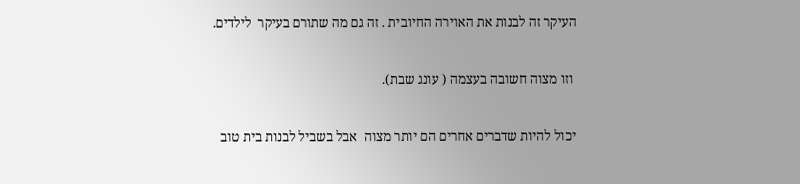העיקר זה לבנות את האוירה החיובית . זה גם מה שתורם בעיקר  לילדים.

 וזו מצוה חשובה בעצמה ( עונג שבת).

יכול להיות שדברים אחרים הם יותר מצוה  אבל בשביל לבנות בית טוב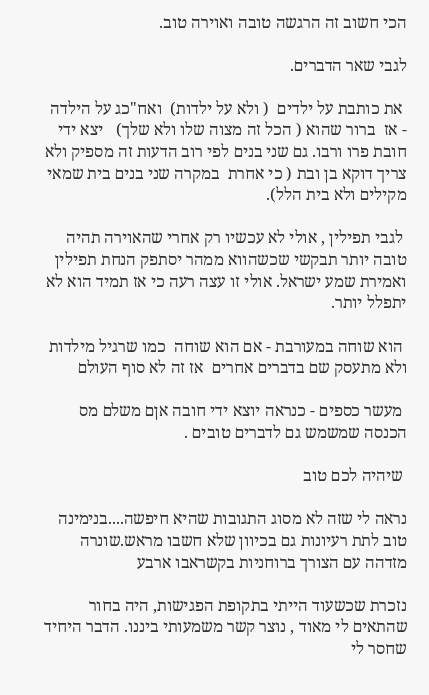הכי חשוב זה הרגשה טובה ואוירה טוב.

לגבי שאר הדברים.

 את כותבת על ילדים  ( ולא על ילדות)  ואח"כג על הילדה  - אז  ברור שהוא ( הכל זה מצוה שלו ולא שלך)   יצא ידי חובת פרו ורבו. גם שני בנים לפי רוב הדעות זה מספיק ולא צריך דוקא בן ובת ( כי אחרת  במקרה שני בנים בית שמאי מקילים ולא בית הלל).

 לגבי תפילין , אולי לא עכשיו רק אחרי שהאוירה תהיה טובה יותר תבקשי שכשהווא ממהר יסתפק הנחת תפילין ואמירת שמע ישראל. אולי זו עצה רעה כי אז תמיד הוא לא יתפלל יותר.

 הוא שוחה במעורבת - אם הוא שוחה  כמו שרגיל מילדות ולא מתעסק שם בדברים אחרים  אז זה לא סוף העולם

 מעשר כספים - כנראה יוצא ידי חובה אןם משלם מס הכנסה שמשמש גם לדברים טובים .

 שיהיה לכם טוב

נראה לי שזה לא מסוג התגובות שהיא חיפשה....בנימינה
טוב לתת רעיונות גם בכיוון שלא חשבו מראש.שונרה
מזדהה עם הצורך ברוחניות בקשראבו ארבע

נזכרת שכשעוד הייתי בתקופת הפגישות, היה בחור שהתאים לי מאוד , נוצר קשר משמעותי ביננו. הדבר היחיד שחסר לי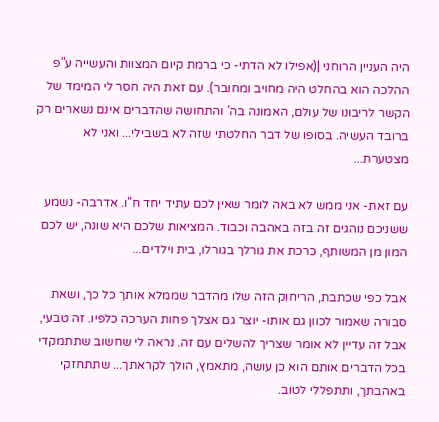היה העניין הרוחני |(אפילו לא הדתי- כי ברמת קיום המצוות והעשייה ע"פ ההלכה הוא בהחלט היה מחויב ומחובר). עם זאת היה חסר לי המימד של הקשר לריבונו של עולם, האמונה בה' והתחושה שהדברים אינם נשארים רק ברובד העשיה. בסופו של דבר החלטתי שזה לא בשבילי... ואני לא מצטערת...

עם זאת- אני ממש לא באה לומר שאין לכם עתיד יחד ח"ו. אדרבה- נשמע ששניכם נוהגים זה בזה באהבה וכבוד. המציאות שלכם היא שונה, יש לכם המון מן המשותף, כרכת את גורלך בגורלו, בית וילדים...

אבל כפי שכתבת, הריחוק הזה שלו מהדבר שממלא אותך כל כך, ושאת סבורה שאמור לכוון גם אותו- יוצר גם אצלך פחות הערכה כלפיו. זה טבעי, אבל זה עדיין לא אומר שצריך להשלים עם זה. נראה לי שחשוב שתתמקדי בכל הדברים אותם הוא כן עושה, מתאמץ, הולך לקראתך... שתתחזקי באהבתך, ותתפללי לטוב.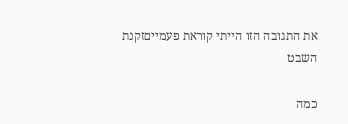את התגובה הזו הייתי קוראת פעמייםזקנת השבט

כמה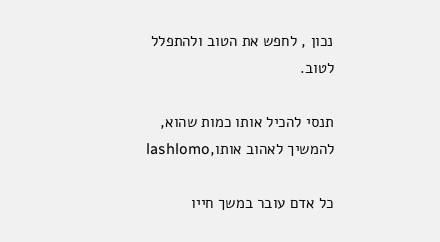נכון , לחפש את הטוב ולהתפלל לטוב.

תנסי להכיל אותו כמות שהוא, להמשיך לאהוב אותו,lashlomo

כל אדם עובר במשך חייו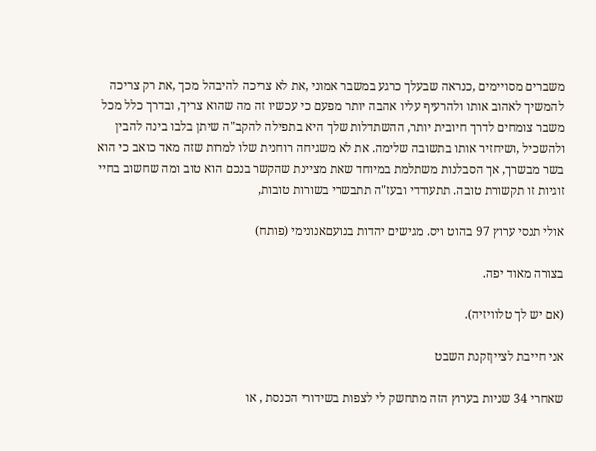משברים מסויימים ,כנראה שבעלך כרגע במשבר אמוני ,את לא צריכה להיבהל מכך ,את רק צריכה להמשיך לאהוב אותו ולהרעיף עליו אהבה יותר מפעם כי עכשיו זה מה שהוא צריך, ובדרך כלל מכל משבר צומחים לדרך חיובית יותר, ההשתדלות שלך היא בתפילה להקב"ה שיתן בלבו בינה להבין ולהשכיל ,ושיחזיר אותו בתשובה שלימה. את לא משגיחה רוחנית שלו למרות שזה מאד כואב כי הוא בשר מבשרך, אך הסבלנות משתלמת במיוחד שאת מציינת שהקשר בנכם הוא טוב ומה שחשוב בחיי זוגיות זו תקשורת טובה. תתעודדי ובעז"ה תתבשרי בשורות טובות,

אולי תנסי ערוץ 97 בהוט ויס. מגישים יהדות בנועםאנונימי (פותח)

בצורה מאוד יפה.

(אם יש לך טלוויזיה).

אני חייבת לצייןזקנת השבט

שאחרי 34 שניות בערוץ הזה מתחשק לי לצפות בשידורי הכנסת , או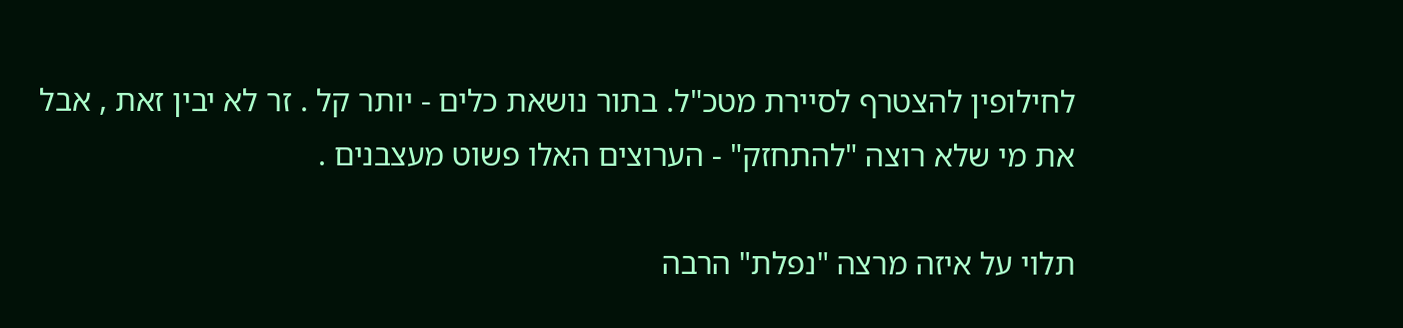לחילופין להצטרף לסיירת מטכ"ל. בתור נושאת כלים - יותר קל . זר לא יבין זאת , אבל  את מי שלא רוצה "להתחזק" - הערוצים האלו פשוט מעצבנים .

תלוי על איזה מרצה "נפלת" הרבה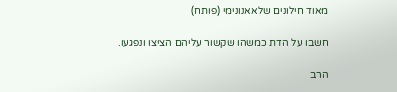מאוד חילונים שלאאנונימי (פותח)

חשבו על הדת כמשהו שקשור עליהם הציצו ונפגעו.

הרב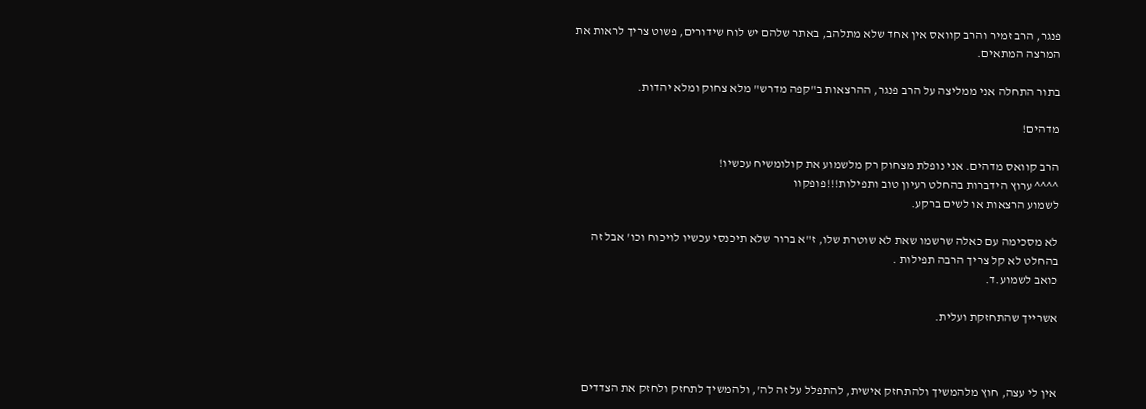פנגר, הרב זמיר והרב קוואס אין אחד שלא מתלהב, באתר שלהם יש לוח שידורים, פשוט צריך לראות את המרצה המתאים.

בתור התחלה אני ממליצה על הרב פנגר, ההרצאות ב"קפה מדרש" מלא צחוק ומלא יהדות.

מדהים!

הרב קוואס מדהים. אני נופלת מצחוק רק מלשמוע את קולומשיח עכשיו!
^^^^ ערוץ הידברות בהחלט רעיון טוב ותפילות!!!פופקוו
לשמוע הרצאות או לשים ברקע.

לא מסכימה עם כאלה שרשמו שאת לא שוטרת שלו, ז"א ברור שלא תיכנסי עכשיו לויכוח וכו' אבל זה בהחלט לא קל צריך הרבה תפילות .
כואב לשמוע.ד.

אשרייך שהתחזקת ועלית.



אין לי עצה, חוץ מלהמשיך ולהתחזק אישית, להתפלל על זה לה', ולהמשיך לתחזק ולחזק את הצדדים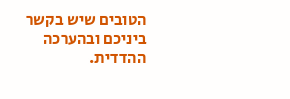הטובים שיש בקשר ביניכם ובהערכה ההדדית.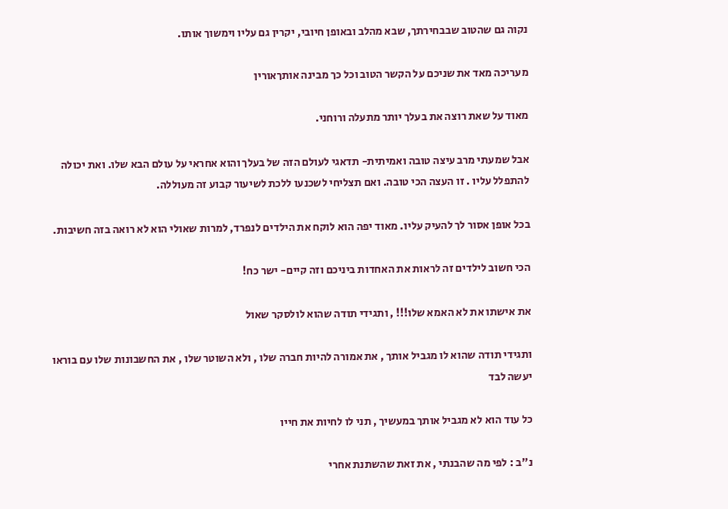נקוה גם שהטוב שבבחירתך, שבא מהלב ובאופן חיובי, יקרין גם עליו וימשוך אותו.

מעריכה מאד את שניכם על הקשר הטוב וכל כך מבינה אותךאורין

מאוד על שאת רוצה את בעלך יותר מתעלה ורוחני.

אבל שמעתי מרב עיצה טובה ואמיתית- תדאגי לעולם הזה של בעלך והוא אחראי על עולם הבא שלו. ואת יכולה להתפלל עליו . זו העצה הכי טובה. ואם תצליחי לשכנעו ללכת לשיעור קבוע זה מעוללה.

בכל אופן אסור לך להעיק עליו. מאוד יפה הוא לוקח את הילדים לנפרד, למרות שאולי הוא לא רואה בזה חשיבות.

הכי חשוב לילדים זה לראות את האחדות ביניכם וזה קיים- ישר כח!

את אישתו את לא האמא שלו!!! , ותגידי תודה שהוא לולסקר שאול

ותגידי תודה שהוא לו מגביל אותך , את אמורה להיות חברה שלו , ולא השוטר שלו , את החשבונות שלו עם בוראו יעשה לבד

כל עוד הוא לא מגביל אותך במעשיך , תני לו לחיות את חייו

נ"ב : לפי מה שהבנתי , את זאת שהשתנת אחרי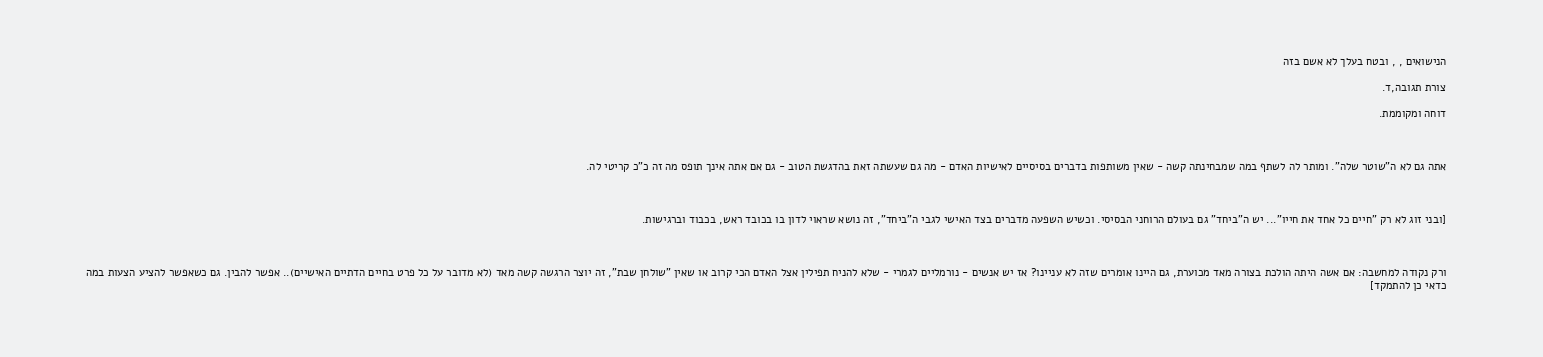הנישואים , , ובטח בעלך לא אשם בזה

צורת תגובה,ד.

דוחה ומקוממת.



אתה גם לא ה"שוטר שלה". ומותר לה לשתף במה שמבחינתה קשה - שאין משותפות בדברים בסיסיים לאישיות האדם - מה גם שעשתה זאת בהדגשת הטוב - גם אם אתה אינך תופס מה זה כ"כ קריטי לה.



[ובני זוג לא רק "חיים כל אחד את חייו"... יש ה"ביחד" גם בעולם הרוחני הבסיסי. וכשיש השפעה מדברים בצד האישי לגבי ה"ביחד", זה נושא שראוי לדון בו בכובד ראש, בכבוד וברגישות.



ורק נקודה למחשבה: אם אשה היתה הולכת בצורה מאד מכוערת, גם היינו אומרים שזה לא עניינו? אז יש אנשים - נורמליים לגמרי - שלא להניח תפילין אצל האדם הכי קרוב או שאין "שולחן שבת", זה יוצר הרגשה קשה מאד (לא מדובר על כל פרט בחיים הדתיים האישיים).. אפשר להבין. גם כשאפשר להציע הצעות במה כדאי כן להתמקד]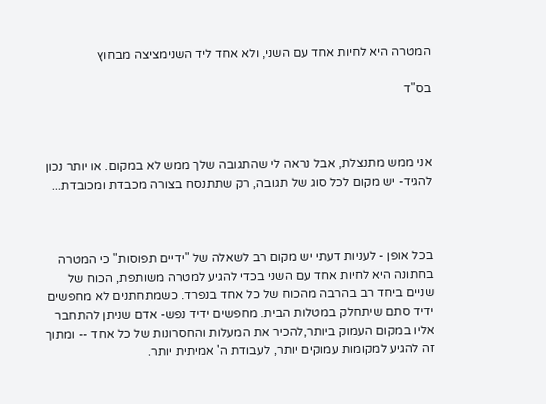המטרה היא לחיות אחד עם השני, ולא אחד ליד השנימציצה מבחוץ

בס"ד



אני ממש מתנצלת, אבל נראה לי שהתגובה שלך ממש לא במקום. או יותר נכון להגיד- יש מקום לכל סוג של תגובה, רק שתתנסח בצורה מכבדת ומכובדת...



בכל אופן - לעניות דעתי יש מקום רב לשאלה של "ידיים תפוסות" כי המטרה בחתונה היא לחיות אחד עם השני בכדי להגיע למטרה משותפת, הכוח של שניים ביחד רב בהרבה מהכוח של כל אחד בנפרד. כשמתחתנים לא מחפשים ידיד סתם שיתחלק במטלות הבית. מחפשים ידיד נפש- אדם שניתן להתחבר אליו במקום העמוק ביותר,להכיר את המעלות והחסרונות של כל אחד -- ומתוך זה להגיע למקומות עמוקים יותר, לעבודת ה' אמיתית יותר.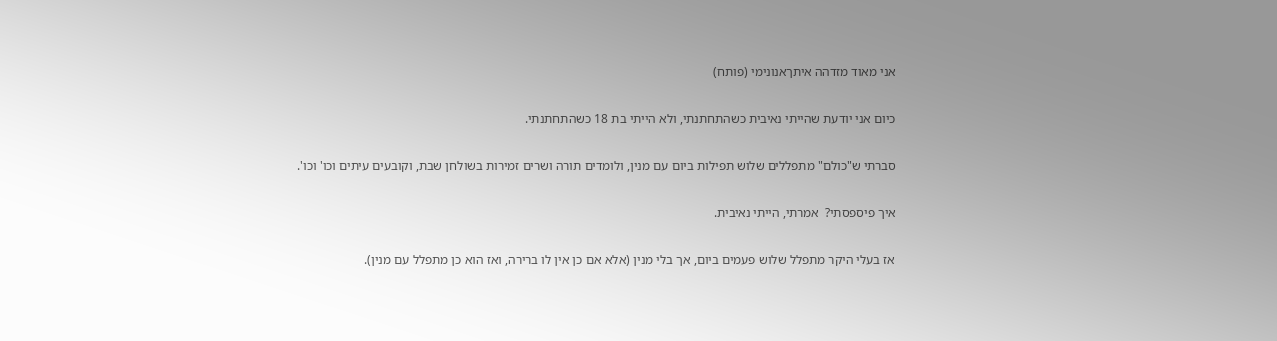אני מאוד מזדהה איתךאנונימי (פותח)

כיום אני יודעת שהייתי נאיבית כשהתחתנתי, ולא הייתי בת 18 כשהתחתנתי.

סברתי ש"כולם" מתפללים שלוש תפילות ביום עם מנין, ולומדים תורה ושרים זמירות בשולחן שבת, וקובעים עיתים וכו' וכו'.

איך פיספסתי?  אמרתי, הייתי נאיבית.

אז בעלי היקר מתפלל שלוש פעמים ביום, אך בלי מנין (אלא אם כן אין לו ברירה, ואז הוא כן מתפלל עם מנין).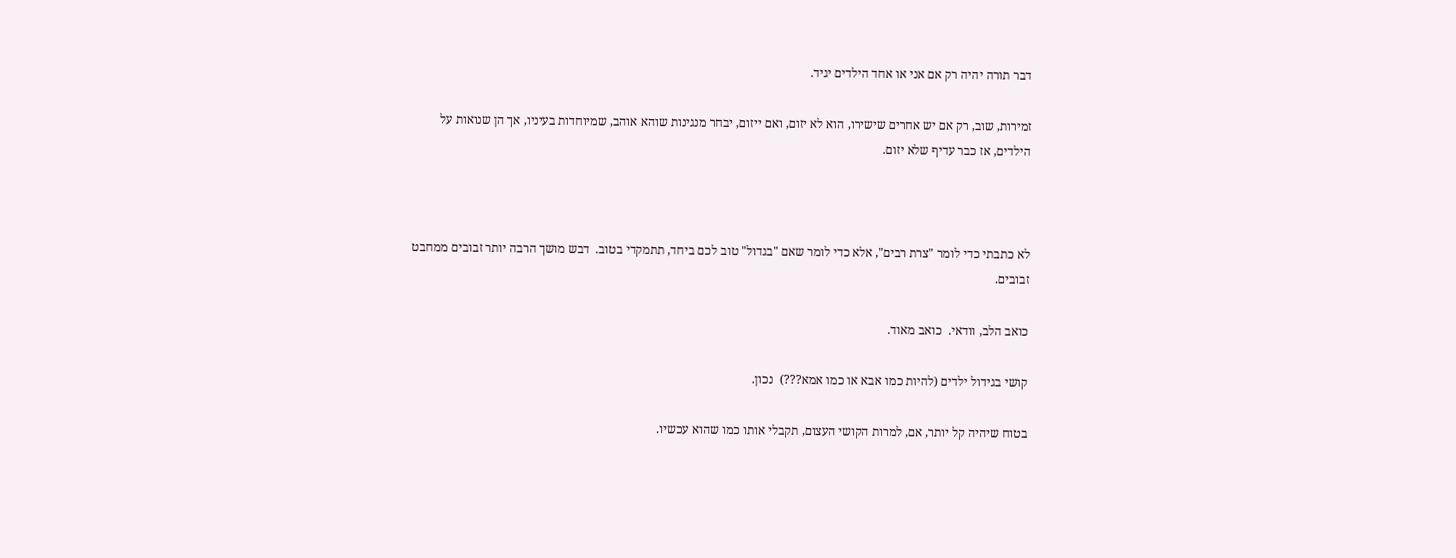דבר תורה יהיה רק אם אני או אחד הילדים יגיד.

זמירות, שוב, רק אם יש אחרים שישירו, הוא לא יזום, ואם ייזום, יבחר מנגינות שוהא אוהב, שמיוחדות בעיניו, אך הן שנואות על הילדים, אז כבר עדיף שלא יזום.



לא כתבתי כדי לומר "צרת רבים", אלא כדי לומר שאם "בגדול" טוב לכם ביחד, תתמקדי בטוב.  דבש מושך הרבה יותר זבובים ממחבט זבובים.

כואב הלב, וודאי.  כואב מאוד.

קושי בגידול ילדים (להיות כמו אבא או כמו אמא???)  נכון.

בטוח שיהיה קל יותר, אם, למרות הקושי העצום, תקבלי אותו כמו שהוא עכשיו.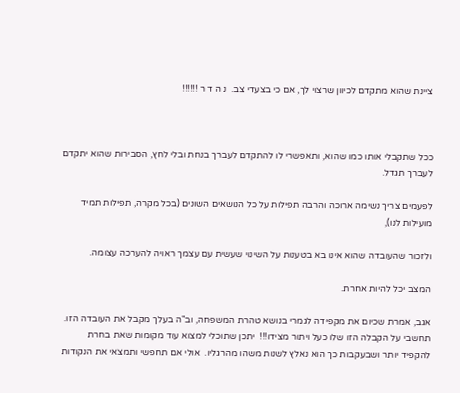ציינת שהוא מתקדם לכיוון שרצוי לך, אם כי בצעדי צב.  נ ה ד ר !!!!!!



ככל שתקבלי אותו כמו שהוא, ותאפשרי לו להתקדם לעברך בנחת ובלי לחץ, הסבירות שהוא יתקדם לעברך תגדל.

לפעמים צריך נשימה ארוכה והרבה תפילות על כל הנושאים השונים (בכל מקרה, תפילות תמיד מועילות לנו),

ולזכור שהעובדה שהוא אינו בא בטענות על השינוי שעשית עם עצמך ראויה להערכה עצומה.

המצב יכל להיות אחרת.

אגב, אמרת שכיום את מקפידה לגמרי בנושא טהרת המשפחה, וב"ה בעלך מקבל את העובדה הזו.  תחשבי על הקבלה הזו שלו כעל ויתור מצידו!!!  יתכן שתוכלי למצוא עוד מקומות שאת בחרת להקפיד יותר ושבעקבות כך הוא נאלץ לשנות משהו מהרגליו.  אולי אם תחפשי ותמצאי את הנקודות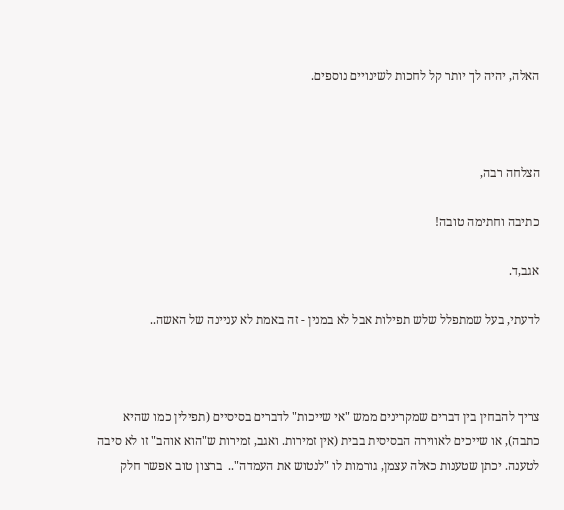האלה, יהיה לך יותר קל לחכות לשינויים נוספים.



הצלחה רבה,

כתיבה וחתימה טובה!

אגב,ד.

לדעתי, בעל שמתפלל שלש תפילות אבל לא במנין - זה באמת לא עניינה של האשה..



צריך להבחין בין דברים שמקרינים ממש "אי שייכות" לדברים בסיסיים (תפילין כמו שהיא כתבה), או שייכים לאווירה הבסיסית בבית (אין זמירות. ואגב, זמירות ש"הוא אוהב" זו לא סיבה לטענה. יכתן שטענות כאלה עצמן, גורמות לו "לנטוש את העמדה"..  ברצון טוב אפשר חלק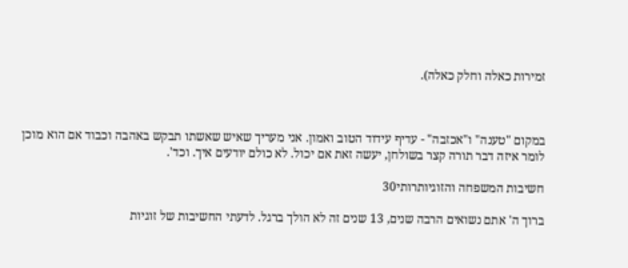זמירות כאלה וחלק כאלה).



במקום "טענה" ו"אכזבה" - עדיף עידוד הטוב ואמון. אני מעריך שאיש שאשתו תבקש באהבה וכבוד אם הוא מוכן לומר איזה דבר תורה קצר בשולחן, יעשה זאת אם יכול. לא כולם יודעים איך. וכד'.

חשיבות המשפחה והזוגיותרותי30

ברוך ה' אתם נשואים הרבה שנים, 13 שנים זה לא הולך ברגל. לדעתי החשיבות של זוגיות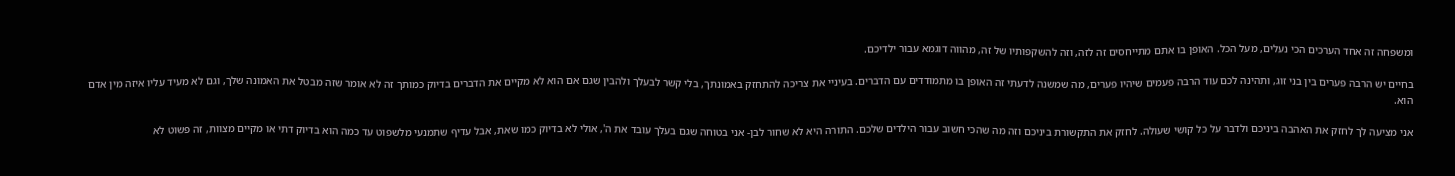ומשפחה זה אחד הערכים הכי נעלים, מעל הכל. האופן בו אתם מתייחסים זה לזה, וזה להשקפותיו של זה, מהווה דוגמא עבור ילדיכם.

בחיים יש הרבה פערים בין בני זוג, ותהינה לכם עוד הרבה פעמים שיהיו פערים, מה שמשנה לדעתי זה האופן בו מתמודדים עם הדברים. בעיניי את צריכה להתחזק באמונתך, בלי קשר לבעלך ולהבין שגם אם הוא לא מקיים את הדברים בדיוק כמותך זה לא אומר שזה מבטל את האמונה שלך, וגם לא מעיד עליו איזה מין אדם הוא.

אני מציעה לך לחזק את האהבה ביניכם ולדבר על כל קושי שעולה. לחזק את התקשורת ביניכם וזה מה שהכי חשוב עבור הילדים שלכם. התורה היא לא שחור לבן- אני בטוחה שגם בעלך עובד את ה', אולי לא בדיוק כמו שאת, אבל עדיף שתמנעי מלשפוט עד כמה הוא בדיוק דתי או מקיים מצוות, זה פשוט לא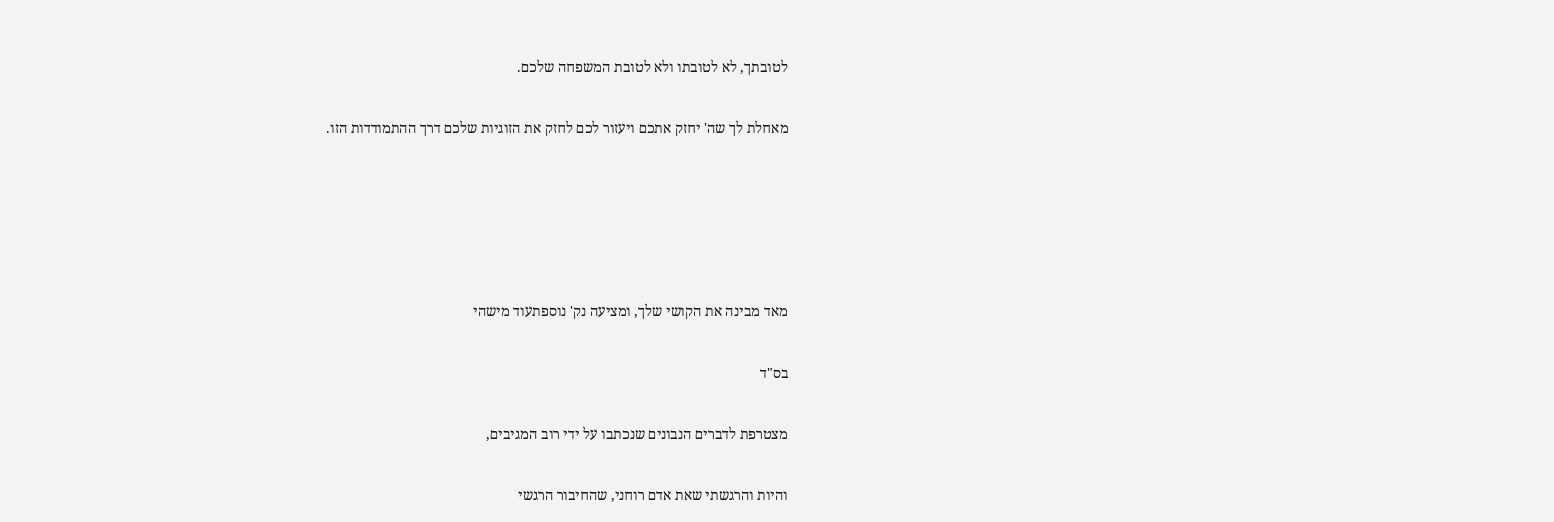לטובתך, לא לטובתו ולא לטובת המשפחה שלכם.

מאחלת לך שה' יחזק אתכם ויעזור לכם לחזק את הזוגיות שלכם דרך ההתמודדות הזו.





מאד מבינה את הקושי שלך, ומציעה נק' נוספתעוד מישהי

בס"ד

מצטרפת לדברים הנבונים שנכתבו על ידי רוב המגיבים,

והיות והרגשתי שאת אדם רוחני, שהחיבור הרגשי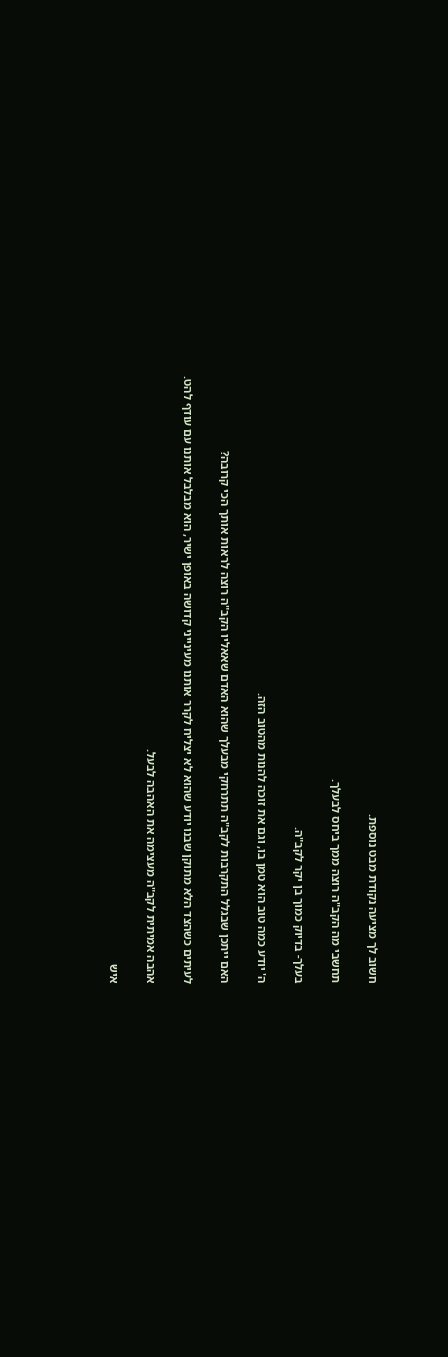חשוב לך מציעה נקודת מבט נוספת.

תחשבי מה הקב"ה רוצה ממך ביחס לבעלך.

בעלך- בדיוק כמוך בן יקר לקב"ה.

ה' יודע כמה טוב הוא טמן בו, וגם את זוכה להנות מהטוב הזה.

האם ייתכן שבגלל התקרבות לקב"ה תתרחקי מבעלך שהוא האדם שאאליו הקב"ה רוצה לראות אותך הכי קרובה?

לעיתים כשהצד הלא מתוקן שבנו יודע שהוא לא יצליח לקרר אותנו מעינייני קדושה באופן ישיר, הוא מבלבל אותנו עם עודף להט.

אהבה אמיתית לקב"ה מעצימה את האהבה לבעל.

איש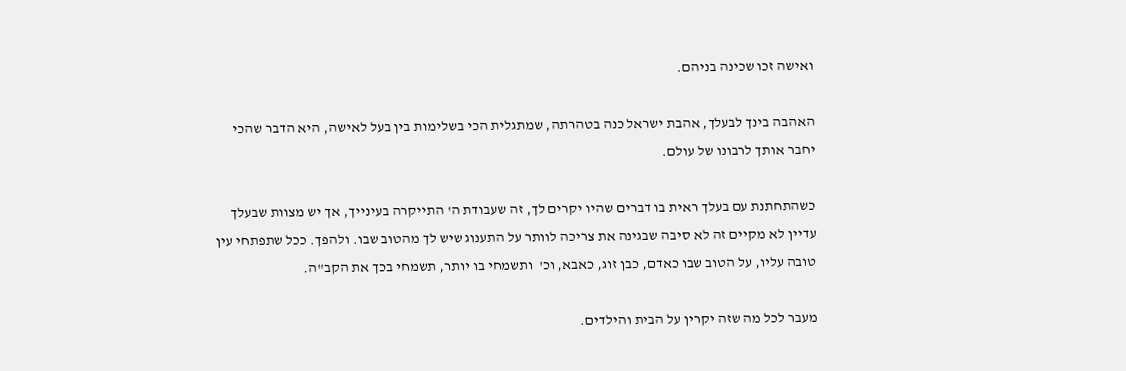ואישה זכו שכינה בניהם.

האהבה בינך לבעלך, אהבת ישראל כנה בטהרתה, שמתגלית הכי בשלימות בין בעל לאישה, היא הדבר שהכי יחבר אותך לרבונו של עולם.

כשהתחתנת עם בעלך ראית בו דברים שהיו יקרים לך, זה שעבודת ה' התייקרה בעינייך, אך יש מצוות שבעלך עדיין לא מקיים זה לא סיבה שבגינה את צריכה לוותר על התענוג שיש לך מהטוב שבו. ולהפך. ככל שתפתחי עין טובה עליו, על הטוב שבו כאדם, כבן זוג, כאבא, וכ'  ותשמחי בו יותר, תשמחי בכך את הקב"ה.

מעבר לכל מה שזה יקרין על הבית והילדים.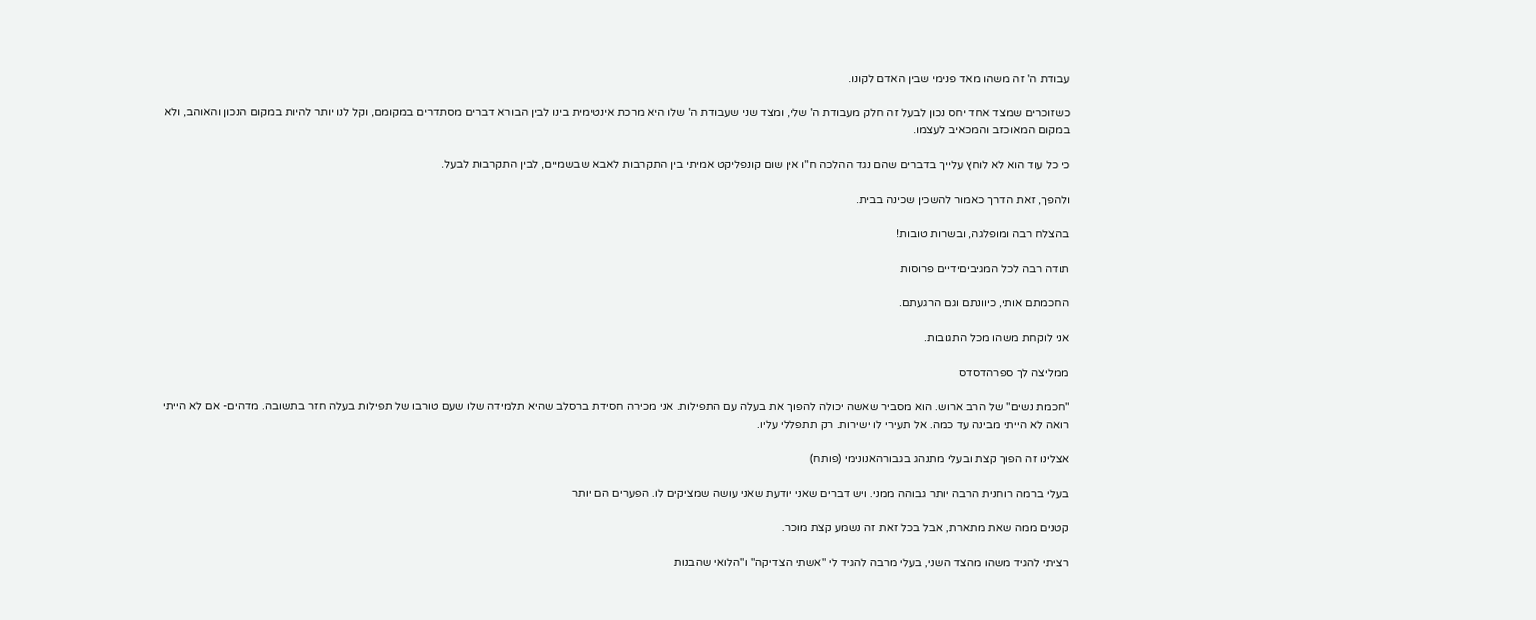עבודת ה' זה משהו מאד פנימי שבין האדם לקונו.

כשזוכרים שמצד אחד יחס נכון לבעל זה חלק מעבודת ה' שלי, ומצד שני שעבודת ה' שלו היא מרכת אינטימית בינו לבין הבורא דברים מסתדרים במקומם, וקל לנו יותר להיות במקום הנכון והאוהב, ולא במקום המאוכזב והמכאיב לעצמו.

כי כל עוד הוא לא לוחץ עלייך בדברים שהם נגד ההלכה ח"ו אין שום קונפליקט אמיתי בין התקרבות לאבא שבשמיים, לבין התקרבות לבעל.

ולהפך, זאת הדרך כאמור להשכין שכינה בבית.

בהצלח רבה ומופלגה, ובשרות טובות!

תודה רבה לכל המגיביםידיים פרוסות

החכמתם אותי, כיוונתם וגם הרגעתם.

אני לוקחת משהו מכל התגובות.

ממליצה לך ספרהדסדס

"חכמת נשים" של הרב ארוש. הוא מסביר שאשה יכולה להפוך את בעלה עם התפילות. אני מכירה חסידת ברסלב שהיא תלמידה שלו שעם טורבו של תפילות בעלה חזר בתשובה. מדהים- אם לא הייתי רואה לא הייתי מבינה עד כמה. אל תעירי לו ישירות. רק תתפללי עליו.

אצלינו זה הפוך קצת ובעלי מתנהג בגבורהאנונימי (פותח)

בעלי ברמה רוחנית הרבה יותר גבוהה ממני. ויש דברים שאני יודעת שאני עושה שמציקים לו. הפערים הם יותר

קטנים ממה שאת מתארת, אבל בכל זאת זה נשמע קצת מוכר.

רציתי להגיד משהו מהצד השני, בעלי מרבה להגיד לי "אשתי הצדיקה" ו"הלואי שהבנות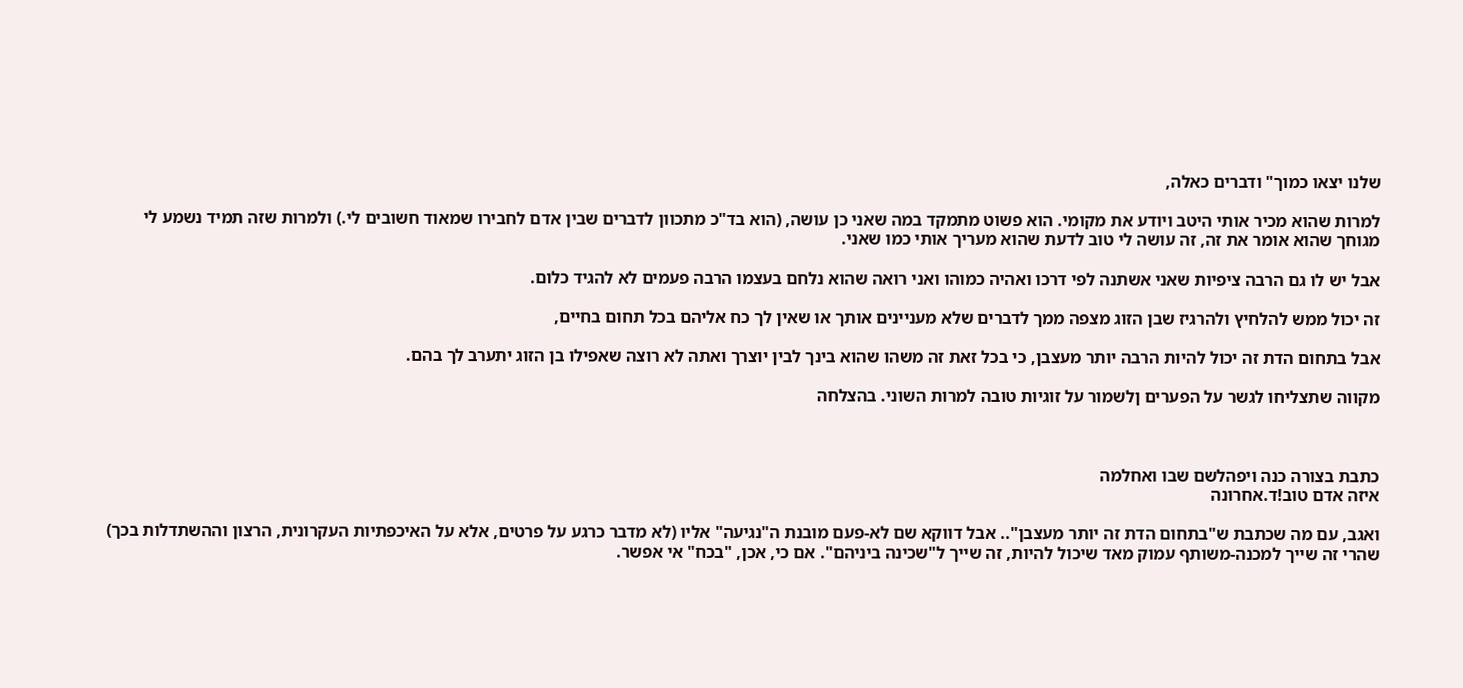שלנו יצאו כמוך" ודברים כאלה,

למרות שהוא מכיר אותי היטב ויודע את מקומי. הוא פשוט מתמקד במה שאני כן עושה, (הוא בד"כ מתכוון לדברים שבין אדם לחבירו שמאוד חשובים לי.) ולמרות שזה תמיד נשמע לי מגוחך שהוא אומר את זה, זה עושה לי טוב לדעת שהוא מעריך אותי כמו שאני.

אבל יש לו גם הרבה ציפיות שאני אשתנה לפי דרכו ואהיה כמוהו ואני רואה שהוא נלחם בעצמו הרבה פעמים לא להגיד כלום.

זה יכול ממש להלחיץ ולהרגיז שבן הזוג מצפה ממך לדברים שלא מעניינים אותך או שאין לך כח אליהם בכל תחום בחיים,

אבל בתחום הדת זה יכול להיות הרבה יותר מעצבן, כי בכל זאת זה משהו שהוא בינך לבין יוצרך ואתה לא רוצה שאפילו בן הזוג יתערב לך בהם.

מקווה שתצליחו לגשר על הפערים ןלשמור על זוגיות טובה למרות השוני. בהצלחה



כתבת בצורה כנה ויפהלשם שבו ואחלמה
איזה אדם טוב!ד.אחרונה

ואגב, עם מה שכתבת ש"בתחום הדת זה יותר מעצבן".. אבל דווקא שם לא-פעם מובנת ה"נגיעה" אליו (לא מדבר כרגע על פרטים, אלא על האיכפתיות העקרונית, הרצון וההשתדלות בכך) שהרי זה שייך למכנה-משותף עמוק מאד שיכול להיות, זה שייך ל"שכינה ביניהם". אם כי, אכן, "בכח" אי אפשר.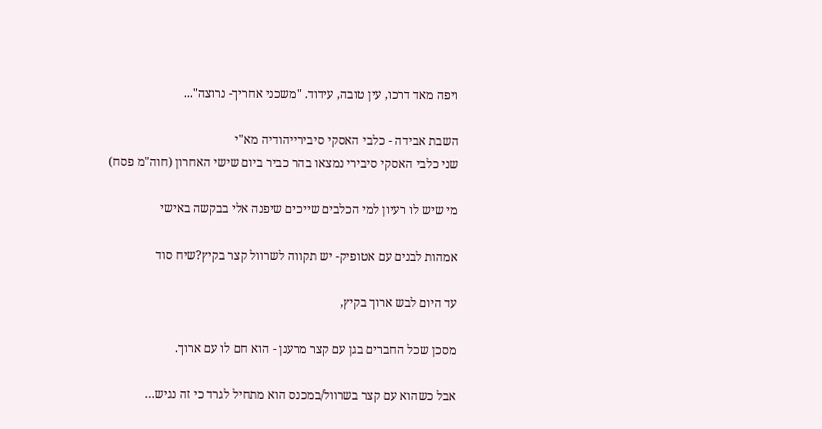ויפה מאד דרכו, עין טובה, עידוד. "משכני אחריך- נרוצה"...

השבת אבידה - כלבי האסקי סיבירייהודיה מא"י
שני כלבי האסקי סיבירי נמצאו בהר כביר ביום שישי האחרון (חוה"מ פסח)

מי שיש לו רעיון למי הכלבים שייכים שיפנה אלי בבקשה באישי

אמהות לבנים עם אטופיק- יש תקווה לשרוול קצר בקיץ?שיח סוד

עד היום לבש ארוך בקיץ,

מסכן שכל החברים בגן עם קצר מרענן - הוא חם לו עם ארוך.

אבל כשהוא עם קצר בשרוול/במכנס הוא מתחיל לגרד כי זה נגיש…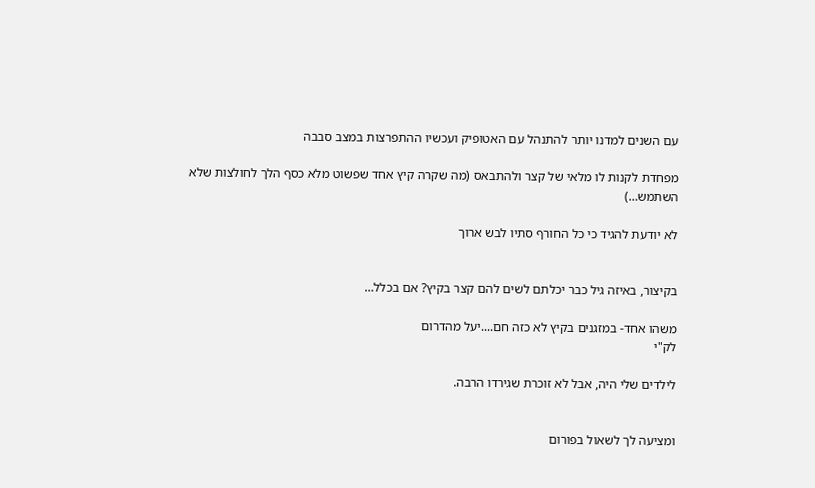עם השנים למדנו יותר להתנהל עם האטופיק ועכשיו ההתפרצות במצב סבבה

מפחדת לקנות לו מלאי של קצר ולהתבאס (מה שקרה קיץ אחד שפשוט מלא כסף הלך לחולצות שלא השתמש…)

לא יודעת להגיד כי כל החורף סתיו לבש ארוך


בקיצור, באיזה גיל כבר יכלתם לשים להם קצר בקיץ? אם בכלל…

משהו אחד- במזגנים בקיץ לא כזה חם....יעל מהדרום
לק"י

לילדים שלי היה, אבל לא זוכרת שגירדו הרבה.


ומציעה לך לשאול בפורום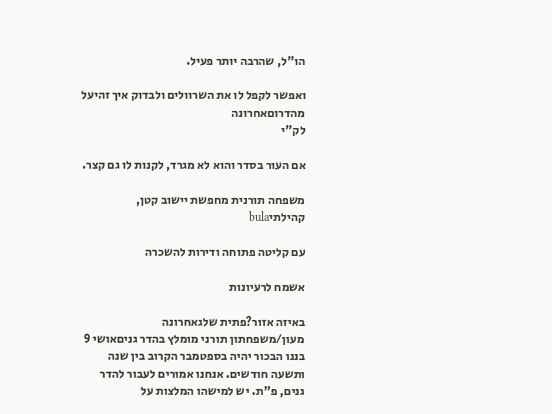הו"ל, שהרבה יותר פעיל.

ואפשר לקפל לו את השרוולים ולבדוק איך זהיעל מהדרוםאחרונה
לק"י

אם העור בסדר והוא לא מגרד, לקנות לו גם קצר.

משפחה תורנית מחפשת יישוב קטן, קהילתיbula

עם קליטה פתוחה ודירות להשכרה

אשמח לרעיונות

באיזה אזור?פתית שלגאחרונה
מעון/משפחתון תורני מומלץ בהדר גניםאושי 9
בננו הבכור יהיה בספטמבר הקרוב בין שנה ותשעה חודשים. אנחנו אמורים לעבור להדר גנים, פ"ת. יש למישהו המלצות על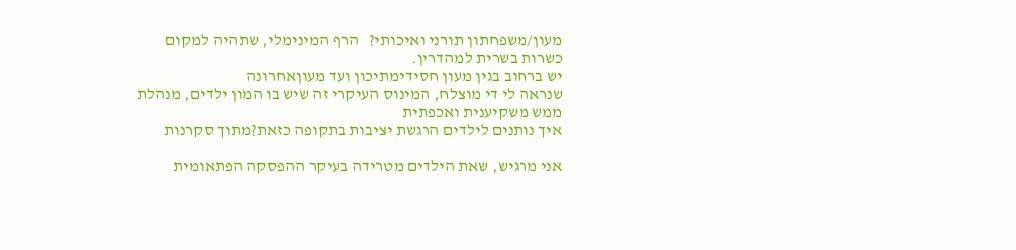מעון/משפחתון תורני ואיכותי?   הרף המינימלי, שתהיה למקום כשרות בשרית למהדרין.
יש ברחוב בגין מעון חסידימתיכון ועד מעוןאחרונה
שנראה לי די מוצלח, המינוס העיקרי זה שיש בו המון ילדים, מנהלת ממש משקיענית ואכפתית
איך נותנים לילדים הרגשת יציבות בתקופה כזאת?מתוך סקרנות

אני מרגיש, שאת הילדים מטרידה בעיקר ההפסקה הפתאומית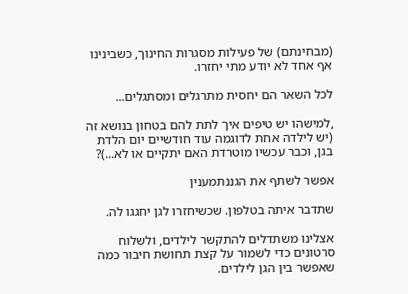(מבחינתם) של פעילות מסגרות החינוך, כשבינינו אף אחד לא יודע מתי יחזרו.

לכל השאר הם יחסית מתרגלים ומסתגלים...

,למישהו יש טיפים איך לתת להם בטחון בנושא זה (יש לילדה אחת לדוגמה עוד חודשיים יום הלדת בגן, וכבר עכשיו מוטרדת האם יתקיים או לא...)?

אפשר לשתף את הגננתמענין

שתדבר איתה בטלפון. שכשיחזרו לגן יחגגו לה.

אצלינו משתדלים להתקשר לילדים, ולשלוח סרטונים כדי לשמור על קצת תחושת חיבור כמה שאפשר בין הגן לילדים.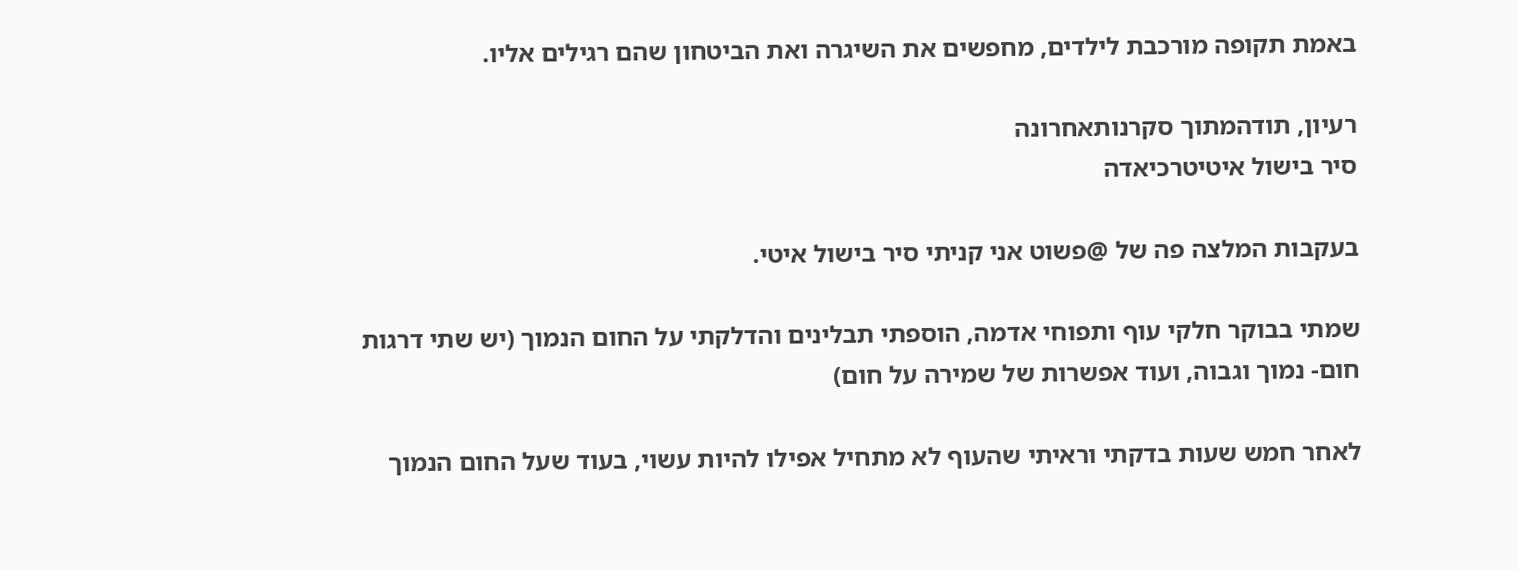באמת תקופה מורכבת לילדים, מחפשים את השיגרה ואת הביטחון שהם רגילים אליו.

רעיון, תודהמתוך סקרנותאחרונה
סיר בישול איטיטרכיאדה

בעקבות המלצה פה של @פשוט אני קניתי סיר בישול איטי.

שמתי בבוקר חלקי עוף ותפוחי אדמה, הוספתי תבלינים והדלקתי על החום הנמוך (יש שתי דרגות חום- נמוך וגבוה, ועוד אפשרות של שמירה על חום)

לאחר חמש שעות בדקתי וראיתי שהעוף לא מתחיל אפילו להיות עשוי, בעוד שעל החום הנמוך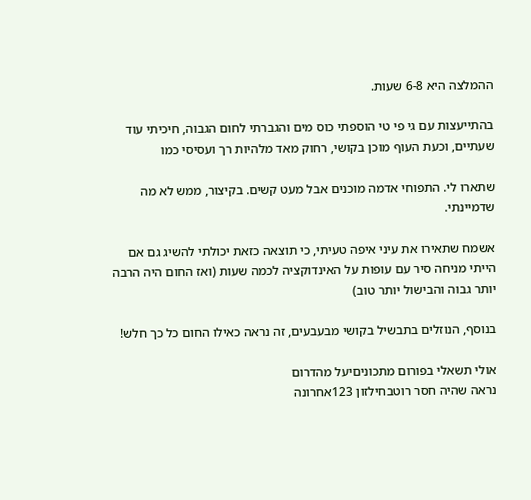ההמלצה היא 6-8 שעות.

בהתייעצות עם גי פי טי הוספתי כוס מים והגברתי לחום הגבוה, חיכיתי עוד שעתיים, וכעת העוף מוכן בקושי, רחוק מאד מלהיות רך ועסיסי כמו

שתארו לי. התפוחי אדמה מוכנים אבל מעט קשים. בקיצור, ממש לא מה שדמיינתי.

אשמח שתאירו את עיני איפה טעיתי, כי תוצאה כזאת יכולתי להשיג גם אם הייתי מניחה סיר עם עופות על האינדוקציה לכמה שעות (ואז החום היה הרבה יותר גבוה והבישול יותר טוב)

בנוסף, הנוזלים בתבשיל בקושי מבעבעים, זה נראה כאילו החום כל כך חלש!

אולי תשאלי בפורום מתכוניםיעל מהדרום
נראה שהיה חסר רוטבחילזון 123אחרונה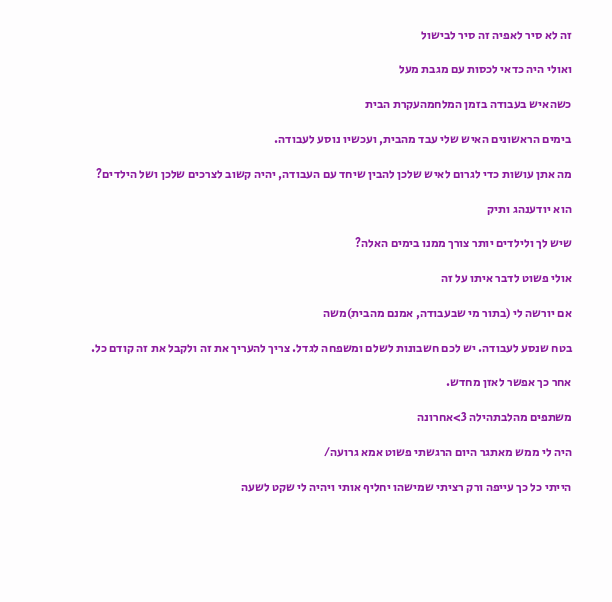זה לא סיר לאפיה זה סיר לבישול

ואולי היה כדאי לכסות עם מגבת מעל

כשהאיש בעבודה בזמן המלחמהעקרת הבית

בימים הראשונים האיש שלי עבד מהבית, ועכשיו נוסע לעבודה.

מה אתן עושות כדי לגרום לאיש שלכן להבין שיחד עם העבודה, יהיה קשוב לצרכים שלכן ושל הילדים?

הוא יודענהג ותיק

שיש לך ולילדים יותר צורך ממנו בימים האלה?

אולי פשוט לדבר איתו על זה

אם יורשה לי (בתור מי שבעבודה, אמנם מהבית)משה

בטח שנסע לעבודה. יש לכם חשבונות לשלם ומשפחה לגדל. צריך להעריך את זה ולקבל את זה קודם כל.

אחר כך אפשר לאזן מחדש.

משתפים מהלבתהילה 3>אחרונה

היה לי ממש מאתגר היום הרגשתי פשוט אמא גרועה/

הייתי כל כך עייפה ורק רציתי שמישהו יחליף אותי ויהיה לי שקט לשעה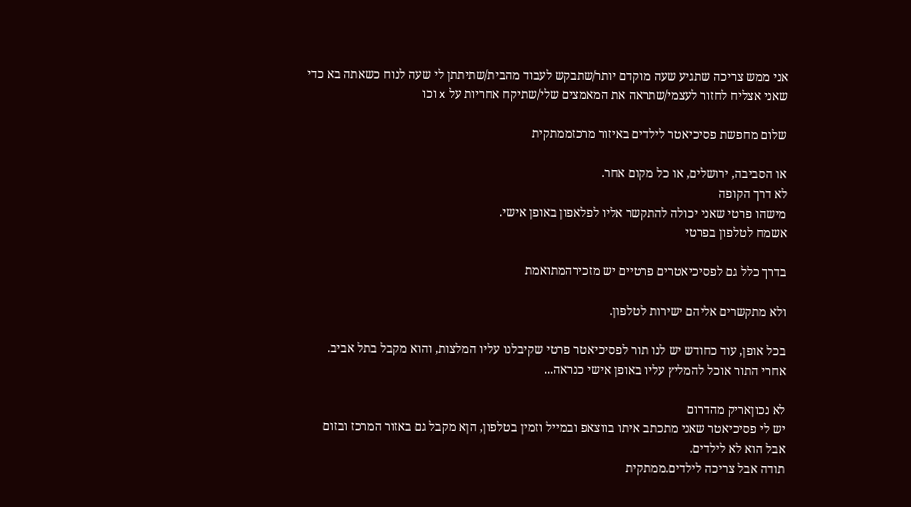אני ממש צריכה שתגיע שעה מוקדם יותר/שתבקש לעבוד מהבית/שתיתתן לי שעה לנוח כשאתה בא כדי שאני אצליח לחזור לעצמי/שתראה את המאמצים שלי/שתיקח אחריות על x וכו

שלום מחפשת פסיכיאטר לילדים באיזור מרכזממתקית

או הסביבה, ירושלים, או כל מקום אחר.
לא דרך הקופה
מישהו פרטי שאני יכולה להתקשר אליו לפלאפון באופן אישי.
אשמח לטלפון בפרטי

בדרך כלל גם לפסיכיאטרים פרטיים יש מזכירהמתואמת

ולא מתקשרים אליהם ישירות לטלפון.

בכל אופן, עוד כחודש יש לנו תור לפסיכיאטר פרטי שקיבלנו עליו המלצות, והוא מקבל בתל אביב. אחרי התור אוכל להמליץ עליו באופן אישי כנראה...

לא נכוןאריק מהדרום
יש לי פסיכיאטר שאני מתכתב איתו בווצאפ ובמייל וזמין בטלפון, הןא מקבל גם באזור המרכז ובזום אבל הוא לא לילדים.
תודה אבל צריכה לילדים.ממתקית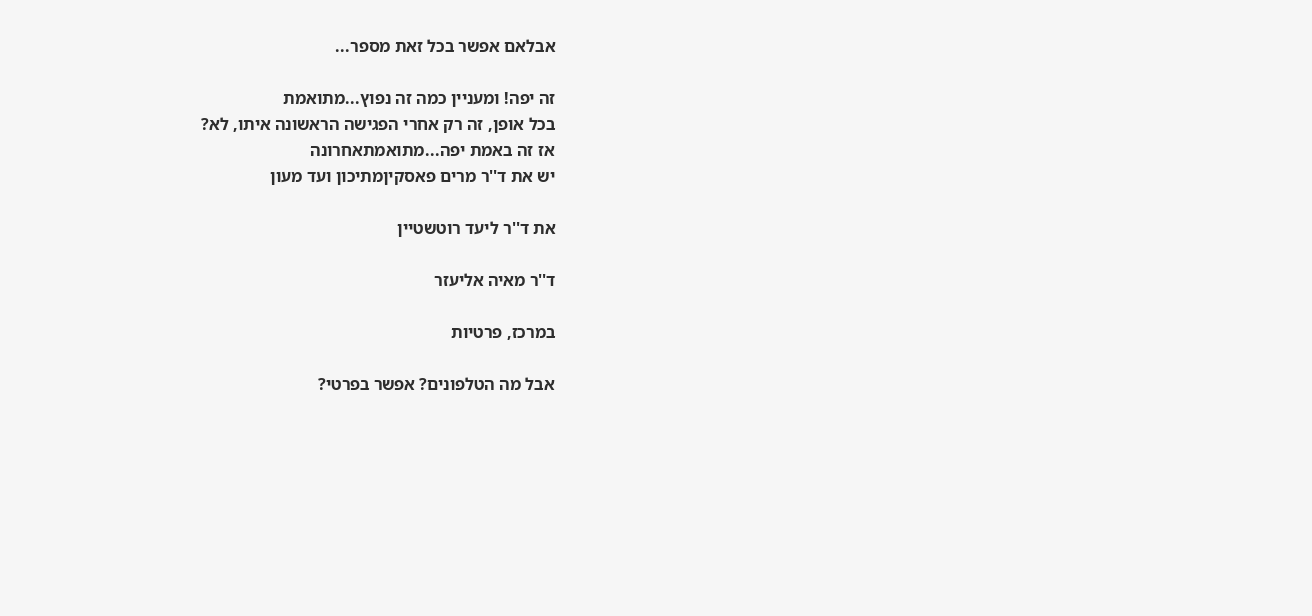אבלאם אפשר בכל זאת מספר...

זה יפה! ומעניין כמה זה נפוץ...מתואמת
בכל אופן, זה רק אחרי הפגישה הראשונה איתו, לא?
אז זה באמת יפה...מתואמתאחרונה
יש את ד''ר מרים פאסקיןמתיכון ועד מעון

את ד''ר ליעד רוטשטיין

ד''ר מאיה אליעזר

במרכז, פרטיות

אבל מה הטלפונים? אפשר בפרטי?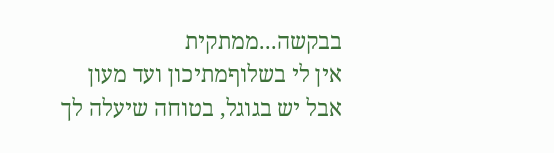בבקשה...ממתקית
אין לי בשלוףמתיכון ועד מעון
אבל יש בגוגל, בטוחה שיעלה לך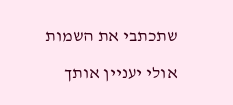שתכתבי את השמות

אולי יעניין אותך